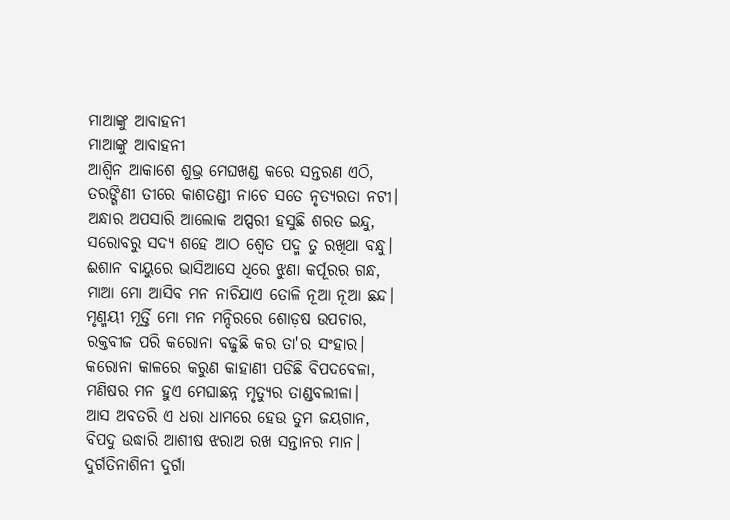ମାଆଙ୍କୁ ଆବାହନୀ
ମାଆଙ୍କୁ ଆବାହନୀ
ଆଶ୍ଵିନ ଆକାଶେ ଶୁଭ୍ର ମେଘଖଣ୍ଡ କରେ ସନ୍ତରଣ ଏଠି,
ତରଙ୍ଗିଣୀ ତୀରେ କାଶତଣ୍ଡୀ ନାଚେ ସତେ ନୃତ୍ୟରତା ନଟୀ।
ଅନ୍ଧାର ଅପସାରି ଆଲୋକ ଅପ୍ସରୀ ହସୁଛି ଶରତ ଇନ୍ଦୁ,
ସରୋବରୁ ସଦ୍ୟ ଶହେ ଆଠ ଶ୍ଵେତ ପଦ୍ମ ତୁ ରଖିଥା ବନ୍ଧୁ।
ଈଶାନ ବାୟୁରେ ଭାସିଆସେ ଧିରେ ଝୁଣା କର୍ପୂରର ଗନ୍ଧ,
ମାଆ ମୋ ଆସିବ ମନ ନାଚିଯାଏ ତୋଳି ନୂଆ ନୂଆ ଛନ୍ଦ।
ମୃଣ୍ମୟୀ ମୂର୍ତ୍ତି ମୋ ମନ ମନ୍ଦିରରେ ଶୋଡ଼ଷ ଉପଚାର,
ରକ୍ତବୀଜ ପରି କରୋନା ବଢୁଛି କର ତା'ର ସଂହାର।
କରୋନା କାଳରେ କରୁଣ କାହାଣୀ ପଡିଛି ବିପଦବେଳା,
ମଣିଷର ମନ ହୁଏ ମେଘାଛନ୍ନ ମୃତ୍ୟୁର ତାଣ୍ଡବଲୀଳା।
ଆସ ଅବତରି ଏ ଧରା ଧାମରେ ହେଉ ତୁମ ଜୟଗାନ,
ବିପଦୁ ଉଦ୍ଧାରି ଆଶୀଷ ଝରାଅ ରଖ ସନ୍ତାନର ମାନ।
ଦୁର୍ଗତିନାଶିନୀ ଦୁର୍ଗା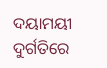ଦୟାମୟୀ ଦୁର୍ଗତିରେ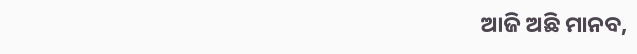ଆଜି ଅଛି ମାନବ,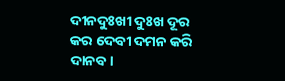ଦୀନଦୁଃଖୀ ଦୁଃଖ ଦୂର କର ଦେବୀ ଦମନ କରି ଦାନବ।